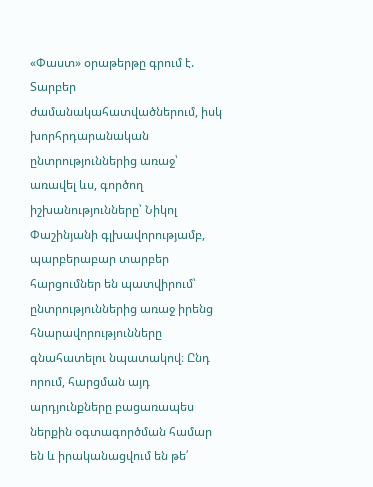«Փաստ» օրաթերթը գրում է.
Տարբեր ժամանակահատվածներում, իսկ խորհրդարանական ընտրություններից առաջ՝ առավել ևս, գործող իշխանությունները՝ Նիկոլ Փաշինյանի գլխավորությամբ, պարբերաբար տարբեր հարցումներ են պատվիրում՝ ընտրություններից առաջ իրենց հնարավորությունները գնահատելու նպատակով։ Ընդ որում, հարցման այդ արդյունքները բացառապես ներքին օգտագործման համար են և իրականացվում են թե՛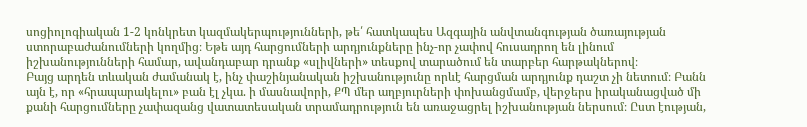սոցիոլոգիական 1-2 կոնկրետ կազմակերպությունների, թե՛ հատկապես Ազգային անվտանգության ծառայության ստորաբաժանումների կողմից։ Եթե այդ հարցումների արդյունքները ինչ-որ չափով հուսադրող են լինում իշխանությունների համար, ավանդաբար դրանք «սլիվների» տեսքով տարածում են տարբեր հարթակներով։
Բայց արդեն տևական ժամանակ է, ինչ փաշինյանական իշխանությունը որևէ հարցման արդյունք դաշտ չի նետում։ Բանն այն է, որ «հրապարակելու» բան էլ չկա. ի մասնավորի, ՔՊ մեր աղբյուրների փոխանցմամբ, վերջերս իրականացված մի քանի հարցումները չափազանց վատատեսական տրամադրություն են առաջացրել իշխանության ներսում։ Ըստ էության,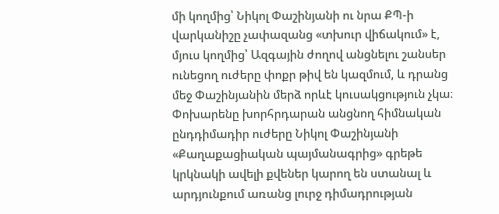մի կողմից՝ Նիկոլ Փաշինյանի ու նրա ՔՊ-ի վարկանիշը չափազանց «տխուր վիճակում» է, մյուս կողմից՝ Ազգային ժողով անցնելու շանսեր ունեցող ուժերը փոքր թիվ են կազմում, և դրանց մեջ Փաշինյանին մերձ որևէ կուսակցություն չկա։ Փոխարենը խորհրդարան անցնող հիմնական ընդդիմադիր ուժերը Նիկոլ Փաշինյանի «Քաղաքացիական պայմանագրից» գրեթե կրկնակի ավելի քվեներ կարող են ստանալ և արդյունքում առանց լուրջ դիմադրության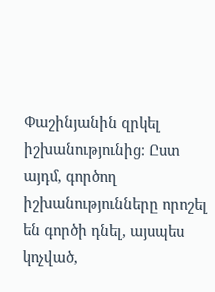Փաշինյանին զրկել իշխանությունից։ Ըստ այդմ, գործող իշխանությունները որոշել են գործի դնել, այսպես կոչված,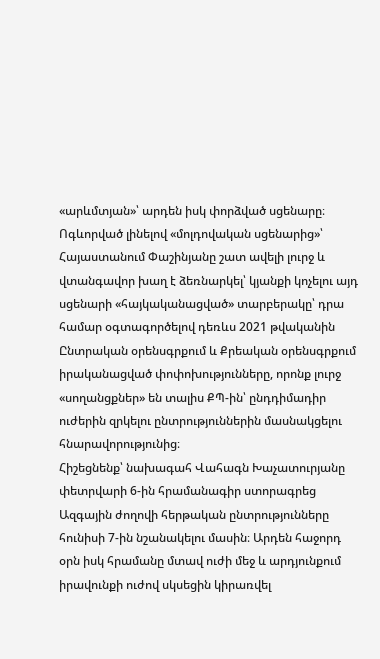«արևմտյան»՝ արդեն իսկ փորձված սցենարը։
Ոգևորված լինելով «մոլդովական սցենարից»՝ Հայաստանում Փաշինյանը շատ ավելի լուրջ և վտանգավոր խաղ է ձեռնարկել՝ կյանքի կոչելու այդ սցենարի «հայկականացված» տարբերակը՝ դրա համար օգտագործելով դեռևս 2021 թվականին Ընտրական օրենսգրքում և Քրեական օրենսգրքում իրականացված փոփոխությունները, որոնք լուրջ «սողանցքներ» են տալիս ՔՊ-ին՝ ընդդիմադիր ուժերին զրկելու ընտրություններին մասնակցելու հնարավորությունից։
Հիշեցնենք՝ նախագահ Վահագն Խաչատուրյանը փետրվարի 6-ին հրամանագիր ստորագրեց Ազգային ժողովի հերթական ընտրությունները հունիսի 7-ին նշանակելու մասին։ Արդեն հաջորդ օրն իսկ հրամանը մտավ ուժի մեջ և արդյունքում իրավունքի ուժով սկսեցին կիրառվել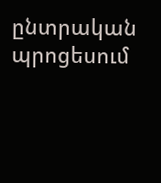ընտրական պրոցեսում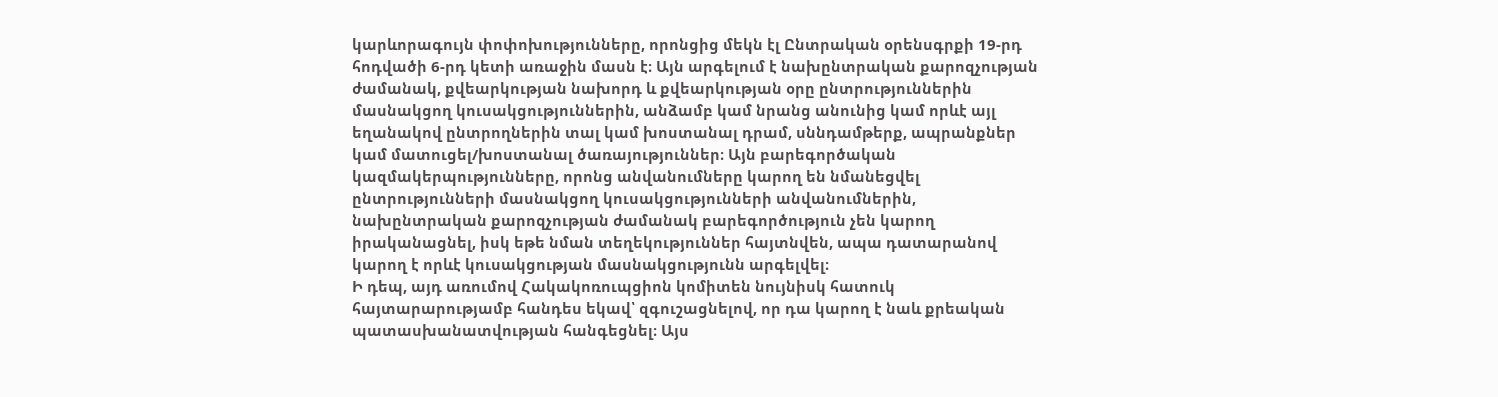կարևորագույն փոփոխությունները, որոնցից մեկն էլ Ընտրական օրենսգրքի 19-րդ հոդվածի 6-րդ կետի առաջին մասն է։ Այն արգելում է նախընտրական քարոզչության ժամանակ, քվեարկության նախորդ և քվեարկության օրը ընտրություններին մասնակցող կուսակցություններին, անձամբ կամ նրանց անունից կամ որևէ այլ եղանակով ընտրողներին տալ կամ խոստանալ դրամ, սննդամթերք, ապրանքներ կամ մատուցել/խոստանալ ծառայություններ։ Այն բարեգործական կազմակերպությունները, որոնց անվանումները կարող են նմանեցվել ընտրությունների մասնակցող կուսակցությունների անվանումներին, նախընտրական քարոզչության ժամանակ բարեգործություն չեն կարող իրականացնել, իսկ եթե նման տեղեկություններ հայտնվեն, ապա դատարանով կարող է որևէ կուսակցության մասնակցությունն արգելվել։
Ի դեպ, այդ առումով Հակակոռուպցիոն կոմիտեն նույնիսկ հատուկ հայտարարությամբ հանդես եկավ՝ զգուշացնելով, որ դա կարող է նաև քրեական պատասխանատվության հանգեցնել։ Այս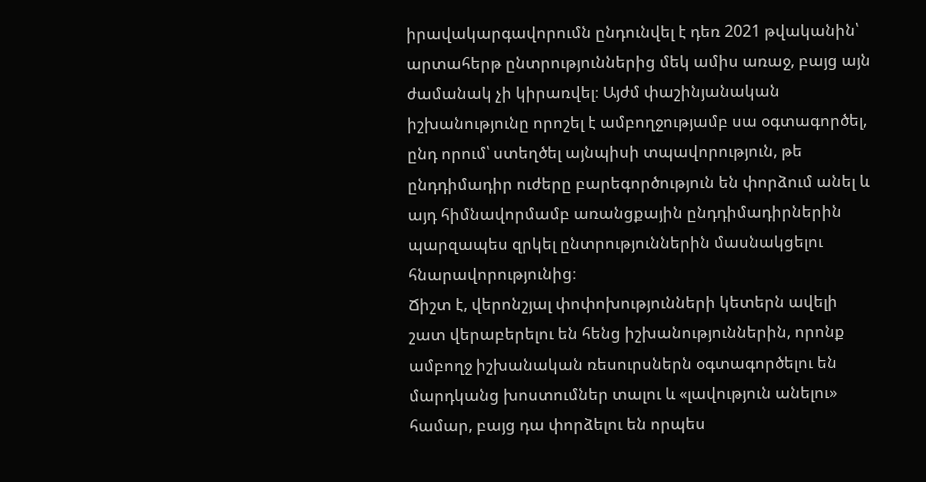իրավակարգավորումն ընդունվել է դեռ 2021 թվականին՝ արտահերթ ընտրություններից մեկ ամիս առաջ, բայց այն ժամանակ չի կիրառվել։ Այժմ փաշինյանական իշխանությունը որոշել է ամբողջությամբ սա օգտագործել, ընդ որում՝ ստեղծել այնպիսի տպավորություն, թե ընդդիմադիր ուժերը բարեգործություն են փորձում անել և այդ հիմնավորմամբ առանցքային ընդդիմադիրներին պարզապես զրկել ընտրություններին մասնակցելու հնարավորությունից։
Ճիշտ է, վերոնշյալ փոփոխությունների կետերն ավելի շատ վերաբերելու են հենց իշխանություններին, որոնք ամբողջ իշխանական ռեսուրսներն օգտագործելու են մարդկանց խոստումներ տալու և «լավություն անելու» համար, բայց դա փորձելու են որպես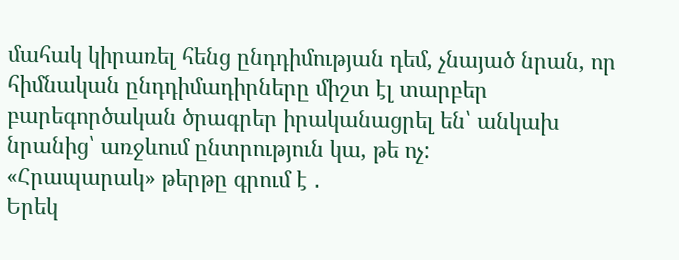մահակ կիրառել հենց ընդդիմության դեմ, չնայած նրան, որ հիմնական ընդդիմադիրները միշտ էլ տարբեր բարեգործական ծրագրեր իրականացրել են՝ անկախ նրանից՝ առջևում ընտրություն կա, թե ոչ:
«Հրապարակ» թերթը գրում է ․
Երեկ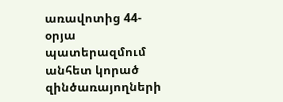առավոտից 44-օրյա պատերազմում անհետ կորած զինծառայողների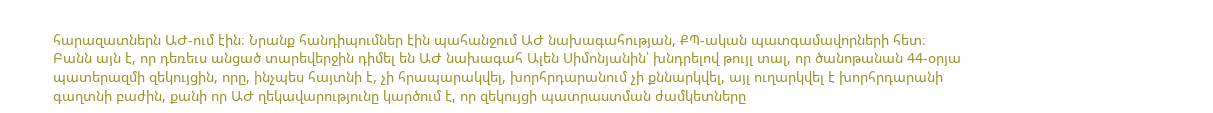հարազատներն ԱԺ-ում էին։ Նրանք հանդիպումներ էին պահանջում ԱԺ նախագահության, ՔՊ-ական պատգամավորների հետ։
Բանն այն է, որ դեռեւս անցած տարեվերջին դիմել են ԱԺ նախագահ Ալեն Սիմոնյանին՝ խնդրելով թույլ տալ, որ ծանոթանան 44-օրյա պատերազմի զեկույցին, որը, ինչպես հայտնի է, չի հրապարակվել, խորհրդարանում չի քննարկվել, այլ ուղարկվել է խորհրդարանի գաղտնի բաժին, քանի որ ԱԺ ղեկավարությունը կարծում է, որ զեկույցի պատրաստման ժամկետները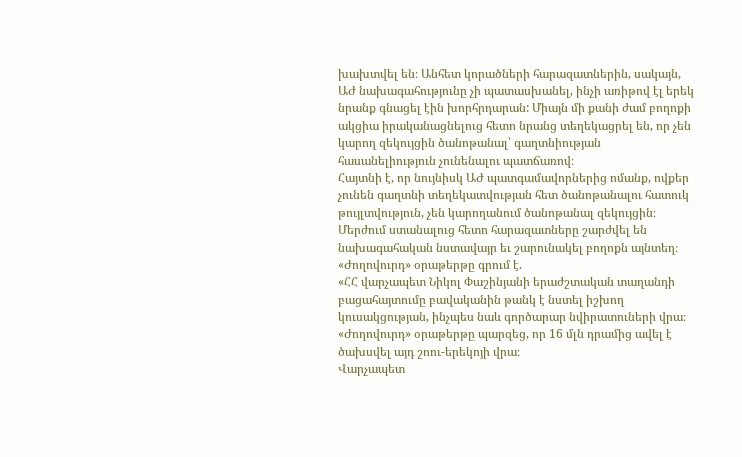խախտվել են։ Անհետ կորածների հարազատներին, սակայն, ԱԺ նախագահությունը չի պատասխանել, ինչի առիթով էլ երեկ նրանք գնացել էին խորհրդարան: Միայն մի քանի ժամ բողոքի ակցիա իրականացնելուց հետո նրանց տեղեկացրել են, որ չեն կարող զեկույցին ծանոթանալ՝ գաղտնիության հասանելիություն չունենալու պատճառով։
Հայտնի է, որ նույնիսկ ԱԺ պատգամավորներից ոմանք, ովքեր չունեն գաղտնի տեղեկատվության հետ ծանոթանալու հատուկ թույլտվություն, չեն կարողանում ծանոթանալ զեկույցին։ Մերժում ստանալուց հետո հարազատները շարժվել են նախագահական նստավայր եւ շարունակել բողոքն այնտեղ։
«Ժողովուրդ» օրաթերթը գրում է.
«ՀՀ վարչապետ Նիկոլ Փաշինյանի երաժշտական տաղանդի բացահայտումը բավականին թանկ է նստել իշխող կուսակցության, ինչպես նաև գործարար նվիրատուների վրա։ «Ժողովուրդ» օրաթերթը պարզեց, որ 16 մլն դրամից ավել է ծախսվել այդ շոու-երեկոյի վրա։
Վարչապետ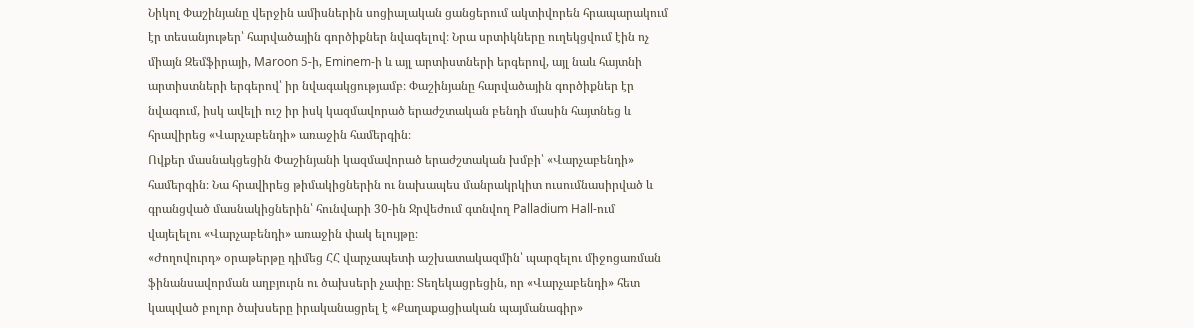Նիկոլ Փաշինյանը վերջին ամիսներին սոցիալական ցանցերում ակտիվորեն հրապարակում էր տեսանյութեր՝ հարվածային գործիքներ նվագելով։ Նրա սրտիկները ուղեկցվում էին ոչ միայն Զեմֆիրայի, Maroon 5-ի, Eminem-ի և այլ արտիստների երգերով, այլ նաև հայտնի արտիստների երգերով՝ իր նվագակցությամբ։ Փաշինյանը հարվածային գործիքներ էր նվագում, իսկ ավելի ուշ իր իսկ կազմավորած երաժշտական բենդի մասին հայտնեց և հրավիրեց «Վարչաբենդի» առաջին համերգին։
Ովքեր մասնակցեցին Փաշինյանի կազմավորած երաժշտական խմբի՝ «Վարչաբենդի» համերգին։ Նա հրավիրեց թիմակիցներին ու նախապես մանրակրկիտ ուսումնասիրված և գրանցված մասնակիցներին՝ հունվարի 30-ին Ջրվեժում գտնվող Palladium Hall-ում վայելելու «Վարչաբենդի» առաջին փակ ելույթը։
«Ժողովուրդ» օրաթերթը դիմեց ՀՀ վարչապետի աշխատակազմին՝ պարզելու միջոցառման ֆինանսավորման աղբյուրն ու ծախսերի չափը։ Տեղեկացրեցին, որ «Վարչաբենդի» հետ կապված բոլոր ծախսերը իրականացրել է «Քաղաքացիական պայմանագիր»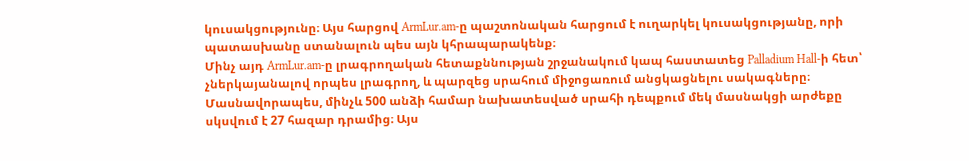կուսակցությունը։ Այս հարցով ArmLur.am-ը պաշտոնական հարցում է ուղարկել կուսակցությանը, որի պատասխանը ստանալուն պես այն կհրապարակենք։
Մինչ այդ ArmLur.am-ը լրագրողական հետաքննության շրջանակում կապ հաստատեց Palladium Hall-ի հետ՝ չներկայանալով որպես լրագրող, և պարզեց սրահում միջոցառում անցկացնելու սակագները։
Մասնավորապես, մինչև 500 անձի համար նախատեսված սրահի դեպքում մեկ մասնակցի արժեքը սկսվում է 27 հազար դրամից։ Այս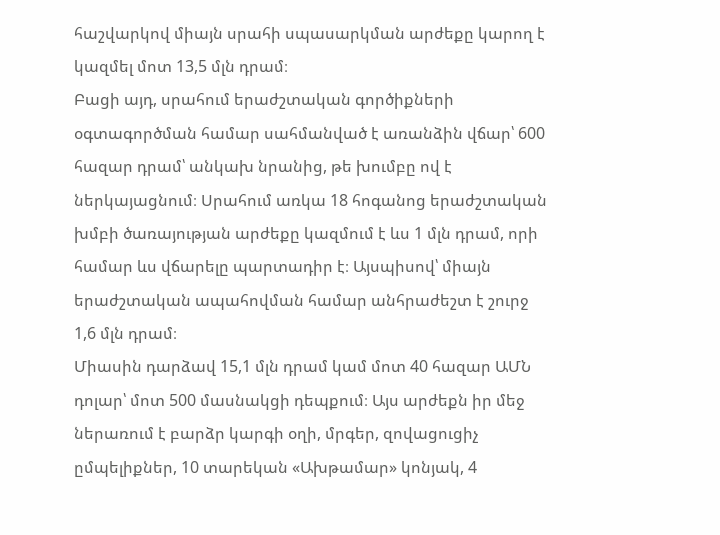հաշվարկով միայն սրահի սպասարկման արժեքը կարող է կազմել մոտ 13,5 մլն դրամ։
Բացի այդ, սրահում երաժշտական գործիքների օգտագործման համար սահմանված է առանձին վճար՝ 600 հազար դրամ՝ անկախ նրանից, թե խումբը ով է ներկայացնում։ Սրահում առկա 18 հոգանոց երաժշտական խմբի ծառայության արժեքը կազմում է ևս 1 մլն դրամ, որի համար ևս վճարելը պարտադիր է։ Այսպիսով՝ միայն երաժշտական ապահովման համար անհրաժեշտ է շուրջ 1,6 մլն դրամ։
Միասին դարձավ 15,1 մլն դրամ կամ մոտ 40 հազար ԱՄՆ դոլար՝ մոտ 500 մասնակցի դեպքում։ Այս արժեքն իր մեջ ներառում է բարձր կարգի օղի, մրգեր, զովացուցիչ ըմպելիքներ, 10 տարեկան «Ախթամար» կոնյակ, 4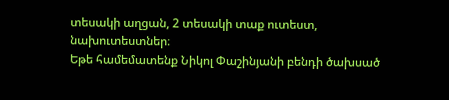տեսակի աղցան, 2 տեսակի տաք ուտեստ, նախուտեստներ։
Եթե համեմատենք Նիկոլ Փաշինյանի բենդի ծախսած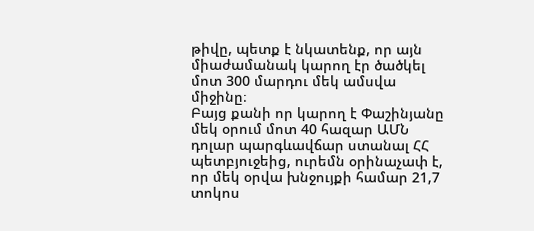թիվը, պետք է նկատենք, որ այն միաժամանակ կարող էր ծածկել մոտ 300 մարդու մեկ ամսվա միջինը։
Բայց քանի որ կարող է Փաշինյանը մեկ օրում մոտ 40 հազար ԱՄՆ դոլար պարգևավճար ստանալ ՀՀ պետբյուջեից, ուրեմն օրինաչափ է, որ մեկ օրվա խնջույքի համար 21,7 տոկոս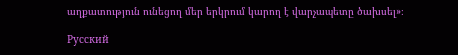աղքատություն ունեցող մեր երկրում կարող է վարչապետը ծախսել»։

Русский